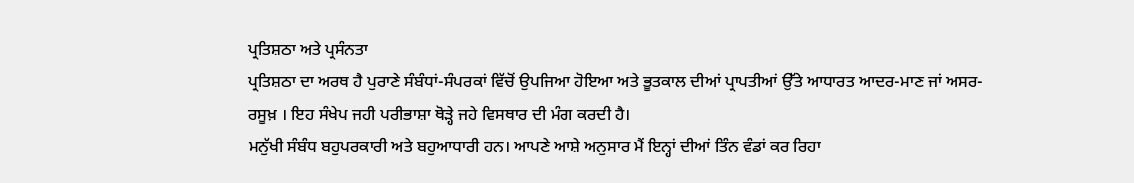ਪ੍ਰਤਿਸ਼ਠਾ ਅਤੇ ਪ੍ਰਸੰਨਤਾ
ਪ੍ਰਤਿਸ਼ਠਾ ਦਾ ਅਰਥ ਹੈ ਪੁਰਾਣੇ ਸੰਬੰਧਾਂ-ਸੰਪਰਕਾਂ ਵਿੱਚੋਂ ਉਪਜਿਆ ਹੋਇਆ ਅਤੇ ਭੂਤਕਾਲ ਦੀਆਂ ਪ੍ਰਾਪਤੀਆਂ ਉੱਤੇ ਆਧਾਰਤ ਆਦਰ-ਮਾਣ ਜਾਂ ਅਸਰ-ਰਸੂਖ਼ । ਇਹ ਸੰਖੇਪ ਜਹੀ ਪਰੀਭਾਸ਼ਾ ਥੋੜ੍ਹੇ ਜਹੇ ਵਿਸਥਾਰ ਦੀ ਮੰਗ ਕਰਦੀ ਹੈ।
ਮਨੁੱਖੀ ਸੰਬੰਧ ਬਹੁਪਰਕਾਰੀ ਅਤੇ ਬਹੁਆਧਾਰੀ ਹਨ। ਆਪਣੇ ਆਸ਼ੇ ਅਨੁਸਾਰ ਮੈਂ ਇਨ੍ਹਾਂ ਦੀਆਂ ਤਿੰਨ ਵੰਡਾਂ ਕਰ ਰਿਹਾ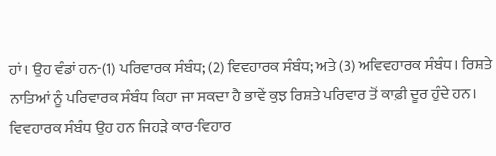ਹਾਂ। ਉਹ ਵੰਡਾਂ ਹਨ-(1) ਪਰਿਵਾਰਕ ਸੰਬੰਧ; (2) ਵਿਵਹਾਰਕ ਸੰਬੰਧ; ਅਤੇ (3) ਅਵਿਵਹਾਰਕ ਸੰਬੰਧ। ਰਿਸ਼ਤੇ ਨਾਤਿਆਂ ਨੂੰ ਪਰਿਵਾਰਕ ਸੰਬੰਧ ਕਿਹਾ ਜਾ ਸਕਦਾ ਹੈ ਭਾਵੇਂ ਕੁਝ ਰਿਸ਼ਤੇ ਪਰਿਵਾਰ ਤੋਂ ਕਾਫ਼ੀ ਦੂਰ ਹੁੰਦੇ ਹਨ। ਵਿਵਹਾਰਕ ਸੰਬੰਧ ਉਹ ਹਨ ਜਿਹੜੇ ਕਾਰ-ਵਿਹਾਰ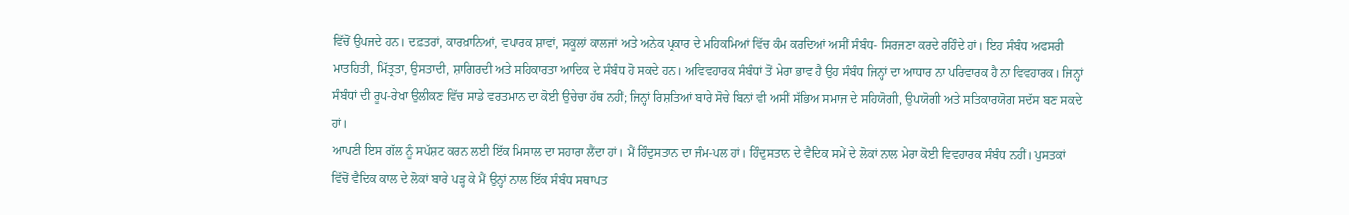ਵਿੱਚੋਂ ਉਪਜਦੇ ਹਨ। ਦਫ਼ਤਰਾਂ, ਕਾਰਖ਼ਾਨਿਆਂ, ਵਪਾਰਕ ਸ਼ਾਵਾਂ, ਸਕੂਲਾਂ ਕਾਲਜਾਂ ਅਤੇ ਅਨੇਕ ਪ੍ਰਕਾਰ ਦੇ ਮਹਿਕਮਿਆਂ ਵਿੱਚ ਕੰਮ ਕਰਦਿਆਂ ਅਸੀਂ ਸੰਬੰਧ- ਸਿਰਜਣਾ ਕਰਦੇ ਰਹਿੰਦੇ ਹਾਂ। ਇਹ ਸੰਬੰਧ ਅਫਸਰੀ ਮਾਤਹਿਤੀ, ਮਿੱਤ੍ਰਤਾ, ਉਸਤਾਦੀ, ਸ਼ਾਗਿਰਦੀ ਅਤੇ ਸਹਿਕਾਰਤਾ ਆਦਿਕ ਦੇ ਸੰਬੰਧ ਹੋ ਸਕਦੇ ਹਨ। ਅਵਿਵਹਾਰਕ ਸੰਬੰਧਾਂ ਤੋਂ ਮੇਰਾ ਭਾਵ ਹੈ ਉਹ ਸੰਬੰਧ ਜਿਨ੍ਹਾਂ ਦਾ ਆਧਾਰ ਨਾ ਪਰਿਵਾਰਕ ਹੈ ਨਾ ਵਿਵਹਾਰਕ। ਜਿਨ੍ਹਾਂ ਸੰਬੰਧਾਂ ਦੀ ਰੂਪ-ਰੇਖਾ ਉਲੀਕਣ ਵਿੱਚ ਸਾਡੇ ਵਰਤਮਾਨ ਦਾ ਕੋਈ ਉਚੇਚਾ ਹੱਥ ਨਹੀਂ; ਜਿਨ੍ਹਾਂ ਰਿਸ਼ਤਿਆਂ ਬਾਰੇ ਸੋਚੇ ਬਿਨਾਂ ਵੀ ਅਸੀਂ ਸੱਭਿਅ ਸਮਾਜ ਦੇ ਸਹਿਯੋਗੀ, ਉਪਯੋਗੀ ਅਤੇ ਸਤਿਕਾਰਯੋਗ ਸਦੱਸ ਬਣ ਸਕਦੇ ਹਾਂ।
ਆਪਣੀ ਇਸ ਗੱਲ ਨੂੰ ਸਪੱਸ਼ਟ ਕਰਨ ਲਈ ਇੱਕ ਮਿਸਾਲ ਦਾ ਸਹਾਰਾ ਲੈਂਦਾ ਹਾਂ। ਮੈਂ ਹਿੰਦੁਸਤਾਨ ਦਾ ਜੰਮ-ਪਲ ਹਾਂ। ਹਿੰਦੁਸਤਾਨ ਦੇ ਵੈਦਿਕ ਸਮੇਂ ਦੇ ਲੋਕਾਂ ਨਾਲ ਮੇਰਾ ਕੋਈ ਵਿਵਹਾਰਕ ਸੰਬੰਧ ਨਹੀਂ। ਪੁਸਤਕਾਂ ਵਿੱਚੋਂ ਵੈਦਿਕ ਕਾਲ ਦੇ ਲੋਕਾਂ ਬਾਰੇ ਪੜ੍ਹ ਕੇ ਮੈਂ ਉਨ੍ਹਾਂ ਨਾਲ ਇੱਕ ਸੰਬੰਧ ਸਥਾਪਤ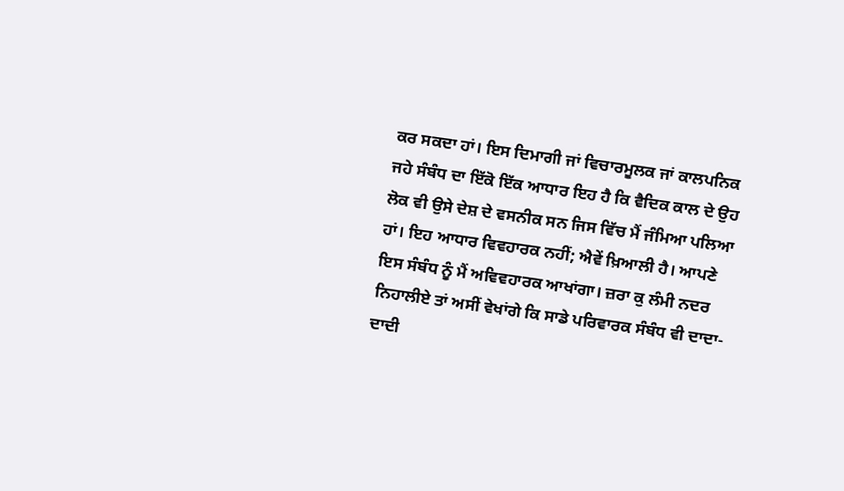ਕਰ ਸਕਦਾ ਹਾਂ। ਇਸ ਦਿਮਾਗੀ ਜਾਂ ਵਿਚਾਰਮੂਲਕ ਜਾਂ ਕਾਲਪਨਿਕ ਜਹੇ ਸੰਬੰਧ ਦਾ ਇੱਕੋ ਇੱਕ ਆਧਾਰ ਇਹ ਹੈ ਕਿ ਵੈਦਿਕ ਕਾਲ ਦੇ ਉਹ ਲੋਕ ਵੀ ਉਸੇ ਦੇਸ਼ ਦੇ ਵਸਨੀਕ ਸਨ ਜਿਸ ਵਿੱਚ ਮੈਂ ਜੰਮਿਆ ਪਲਿਆ ਹਾਂ। ਇਹ ਆਧਾਰ ਵਿਵਹਾਰਕ ਨਹੀਂ; ਐਵੇਂ ਖ਼ਿਆਲੀ ਹੈ। ਆਪਣੇ ਇਸ ਸੰਬੰਧ ਨੂੰ ਮੈਂ ਅਵਿਵਹਾਰਕ ਆਖਾਂਗਾ। ਜ਼ਰਾ ਕੁ ਲੰਮੀ ਨਦਰ ਨਿਹਾਲੀਏ ਤਾਂ ਅਸੀਂ ਵੇਖਾਂਗੇ ਕਿ ਸਾਡੇ ਪਰਿਵਾਰਕ ਸੰਬੰਧ ਵੀ ਦਾਦਾ-ਦਾਦੀ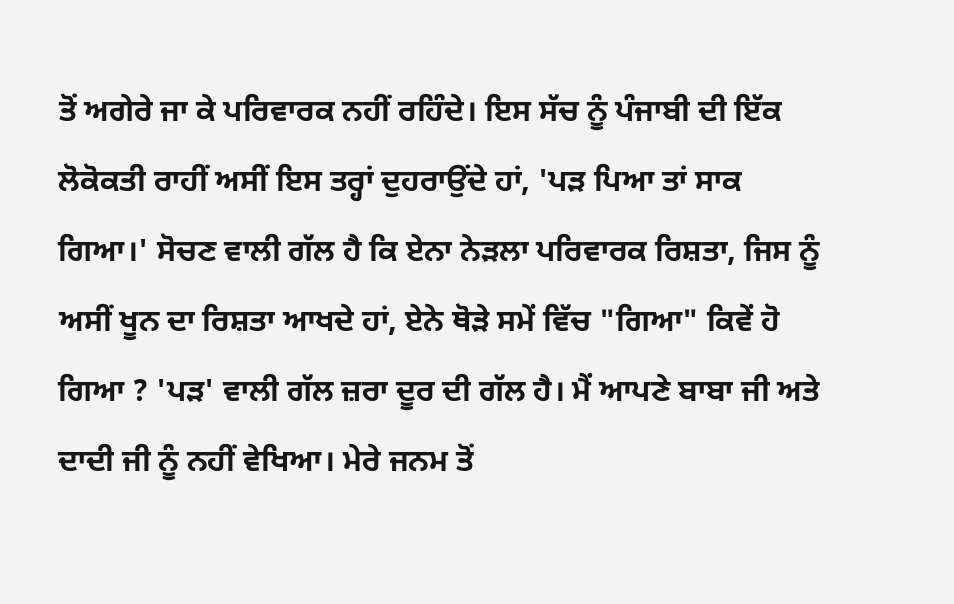ਤੋਂ ਅਗੇਰੇ ਜਾ ਕੇ ਪਰਿਵਾਰਕ ਨਹੀਂ ਰਹਿੰਦੇ। ਇਸ ਸੱਚ ਨੂੰ ਪੰਜਾਬੀ ਦੀ ਇੱਕ ਲੋਕੋਕਤੀ ਰਾਹੀਂ ਅਸੀਂ ਇਸ ਤਰ੍ਹਾਂ ਦੁਹਰਾਉਂਦੇ ਹਾਂ, 'ਪੜ ਪਿਆ ਤਾਂ ਸਾਕ ਗਿਆ।' ਸੋਚਣ ਵਾਲੀ ਗੱਲ ਹੈ ਕਿ ਏਨਾ ਨੇੜਲਾ ਪਰਿਵਾਰਕ ਰਿਸ਼ਤਾ, ਜਿਸ ਨੂੰ ਅਸੀਂ ਖੂਨ ਦਾ ਰਿਸ਼ਤਾ ਆਖਦੇ ਹਾਂ, ਏਨੇ ਥੋੜੇ ਸਮੇਂ ਵਿੱਚ "ਗਿਆ" ਕਿਵੇਂ ਹੋ ਗਿਆ ? 'ਪੜ' ਵਾਲੀ ਗੱਲ ਜ਼ਰਾ ਦੂਰ ਦੀ ਗੱਲ ਹੈ। ਮੈਂ ਆਪਣੇ ਬਾਬਾ ਜੀ ਅਤੇ ਦਾਦੀ ਜੀ ਨੂੰ ਨਹੀਂ ਵੇਖਿਆ। ਮੇਰੇ ਜਨਮ ਤੋਂ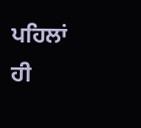ਪਹਿਲਾਂ ਹੀ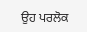ਉਹ ਪਰਲੋਕ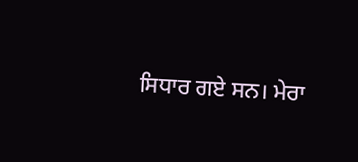ਸਿਧਾਰ ਗਏ ਸਨ। ਮੇਰਾ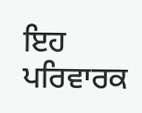ਇਹ ਪਰਿਵਾਰਕ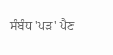ਸੰਬੰਧ 'ਪੜ' ਪੈਣ